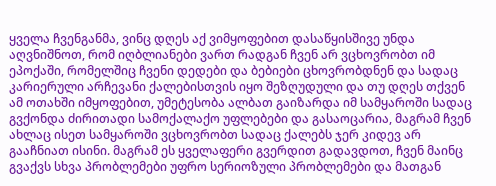ყველა ჩვენგანმა, ვინც დღეს აქ ვიმყოფებით დასაწყისშივე უნდა აღვნიშნოთ, რომ იღბლიანები ვართ რადგან ჩვენ არ ვცხოვრობთ იმ ეპოქაში, რომელშიც ჩვენი დედები და ბებიები ცხოვრობდნენ და სადაც კარიერული არჩევანი ქალებისთვის იყო შეზღუდული და თუ დღეს თქვენ ამ ოთახში იმყოფებით, უმეტესობა ალბათ გაიზარდა იმ სამყაროში სადაც გვქონდა ძირითადი სამოქალაქო უფლებები და გასაოცარია, მაგრამ ჩვენ ახლაც ისეთ სამყაროში ვცხოვრობთ სადაც ქალებს ჯერ კიდევ არ გააჩნიათ ისინი. მაგრამ ეს ყველაფერი გვერდით გადავდოთ, ჩვენ მაინც გვაქვს სხვა პრობლემები უფრო სერიოზული პრობლემები და მათგან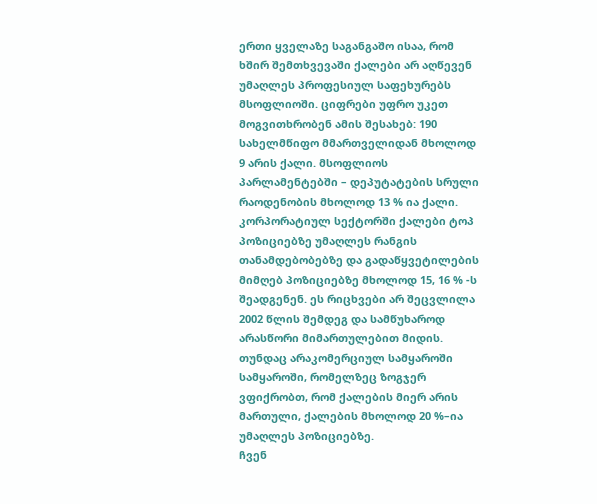ერთი ყველაზე საგანგაშო ისაა, რომ ხშირ შემთხვევაში ქალები არ აღწევენ უმაღლეს პროფესიულ საფეხურებს მსოფლიოში. ციფრები უფრო უკეთ მოგვითხრობენ ამის შესახებ: 190 სახელმწიფო მმართველიდან მხოლოდ 9 არის ქალი. მსოფლიოს პარლამენტებში – დეპუტატების სრული რაოდენობის მხოლოდ 13 % ია ქალი. კორპორატიულ სექტორში ქალები ტოპ პოზიციებზე უმაღლეს რანგის თანამდებობებზე და გადაწყვეტილების მიმღებ პოზიციებზე მხოლოდ 15, 16 % -ს შეადგენენ. ეს რიცხვები არ შეცვლილა 2002 წლის შემდეგ და სამწუხაროდ არასწორი მიმართულებით მიდის. თუნდაც არაკომერციულ სამყაროში სამყაროში, რომელზეც ზოგჯერ ვფიქრობთ, რომ ქალების მიერ არის მართული, ქალების მხოლოდ 20 %–ია უმაღლეს პოზიციებზე.
ჩვენ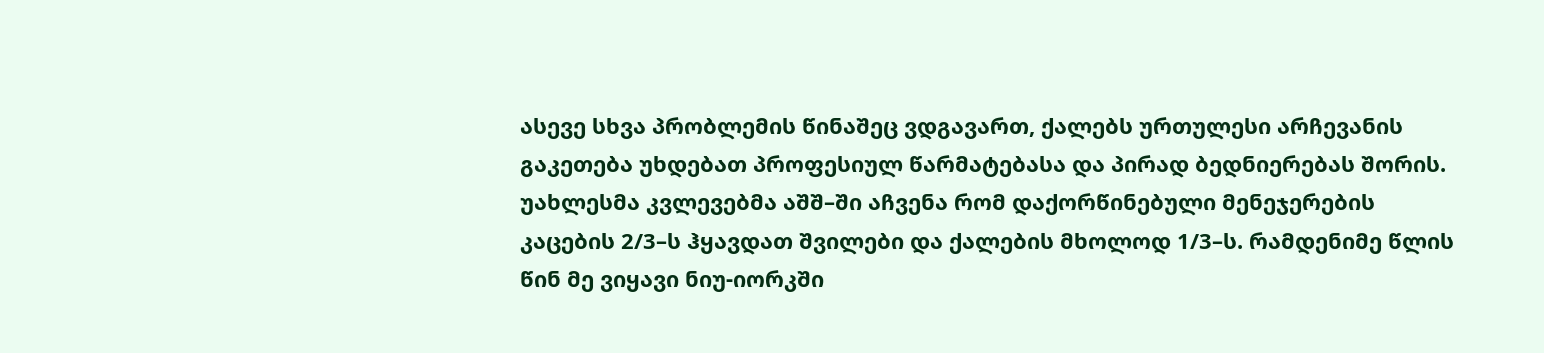ასევე სხვა პრობლემის წინაშეც ვდგავართ, ქალებს ურთულესი არჩევანის გაკეთება უხდებათ პროფესიულ წარმატებასა და პირად ბედნიერებას შორის. უახლესმა კვლევებმა აშშ–ში აჩვენა რომ დაქორწინებული მენეჯერების კაცების 2/3–ს ჰყავდათ შვილები და ქალების მხოლოდ 1/3–ს. რამდენიმე წლის წინ მე ვიყავი ნიუ-იორკში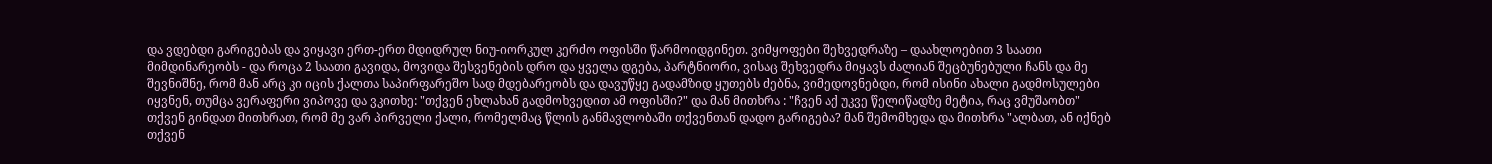და ვდებდი გარიგებას და ვიყავი ერთ-ერთ მდიდრულ ნიუ-იორკულ კერძო ოფისში წარმოიდგინეთ. ვიმყოფები შეხვედრაზე – დაახლოებით 3 საათი მიმდინარეობს - და როცა 2 საათი გავიდა, მოვიდა შესვენების დრო და ყველა დგება, პარტნიორი, ვისაც შეხვედრა მიყავს ძალიან შეცბუნებული ჩანს და მე შევნიშნე, რომ მან არც კი იცის ქალთა საპირფარეშო სად მდებარეობს და დავუწყე გადამზიდ ყუთებს ძებნა, ვიმედოვნებდი, რომ ისინი ახალი გადმოსულები იყვნენ, თუმცა ვერაფერი ვიპოვე და ვკითხე: "თქვენ ეხლახან გადმოხვედით ამ ოფისში?" და მან მითხრა : "ჩვენ აქ უკვე წელიწადზე მეტია, რაც ვმუშაობთ" თქვენ გინდათ მითხრათ, რომ მე ვარ პირველი ქალი, რომელმაც წლის განმავლობაში თქვენთან დადო გარიგება? მან შემომხედა და მითხრა "ალბათ, ან იქნებ თქვენ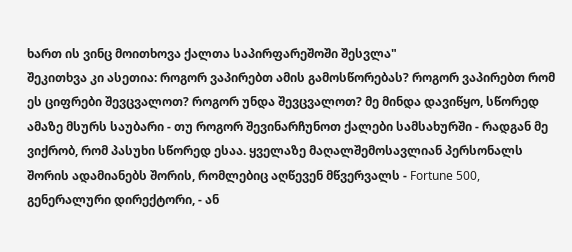ხართ ის ვინც მოითხოვა ქალთა საპირფარეშოში შესვლა"
შეკითხვა კი ასეთია: როგორ ვაპირებთ ამის გამოსწორებას? როგორ ვაპირებთ რომ ეს ციფრები შევცვალოთ? როგორ უნდა შევცვალოთ? მე მინდა დავიწყო, სწორედ ამაზე მსურს საუბარი - თუ როგორ შევინარჩუნოთ ქალები სამსახურში - რადგან მე ვიქრობ, რომ პასუხი სწორედ ესაა. ყველაზე მაღალშემოსავლიან პერსონალს შორის ადამიანებს შორის, რომლებიც აღწევენ მწვერვალს - Fortune 500, გენერალური დირექტორი, - ან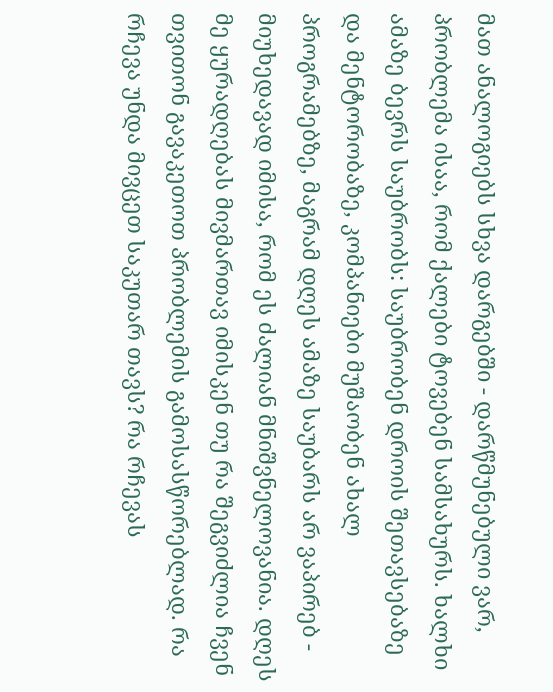მათ ანალოგიებს სხვა დარგებში - დარწმუნებული ვარ, პრობლემა ისაა, რომ ქალები ტოვებენ სამსახურს. ხალხი ამაზე ბევრს საუბრობს: საუბრობენ დროის შეთავსებაზე და მენტორობაზე, კომპანიები მუშაობენ ახალ პროგრამებზე, მაგრამ დღეს ამაზე საუბარს არ ვაპირებ - მიუხედავად იმისა, რომ ეს ძალიან მნიშვნელოვანია. დღეს მე ყურადღებას მივმართავ იმისკენ თუ რა შეგვიძლია ჩვენ თვითონ გავაკეთოთ პრობლემის გამოსასწორებლად. რა რჩევა უნდა მივცეთ საკუთარ თავს? რა რჩევას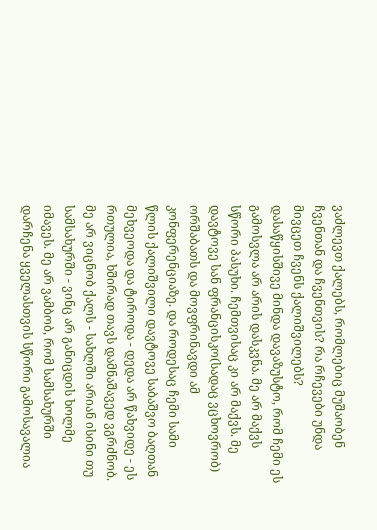ვაძლევთ ქალებს, რომლებიც მუშაობენ ჩვენთან და ჩვენთვის? რა რჩევები უნდა მივცეთ ჩვენს ქალიშვილებს?
დასაწყისშივე მინდა დავაზუსტო, რომ ჩემი ეს გამოსვლა არ არის დასკვნა. მე არ მაქვს სწორი პასუხი. ჩემთვისაც კი არ მაქვს. მე დავტოვე სან ფრანცისკო(სადაც ვცხოვრობ) ორშაბათს და მოვფრინავდი ამ კონფერენციაზე. და როდესაც ჩემი სამი წლის ქალიშვილი დავტოვე საბაშვო ბაღთან მეხვეოდა და ტიროდა - დედა არ წახვიდე - ეს რთულია, ხშირად თავს დამნაშავედ ვგრძნობ. მე არ ვიცნობ ქალს - სახლში არიან ისინი თუ სამსახურში - ვინც არ განიცდის ხოლმე იმავეს. მე არ ვამბობ, რომ სამსახურში დარჩენა ყველასთვის სწორი გამოსავალია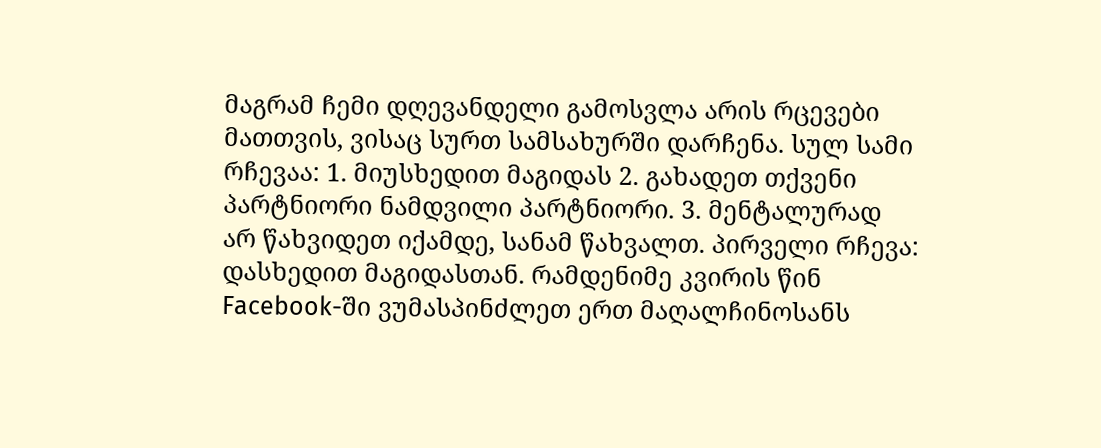მაგრამ ჩემი დღევანდელი გამოსვლა არის რცევები მათთვის, ვისაც სურთ სამსახურში დარჩენა. სულ სამი რჩევაა: 1. მიუსხედით მაგიდას 2. გახადეთ თქვენი პარტნიორი ნამდვილი პარტნიორი. 3. მენტალურად არ წახვიდეთ იქამდე, სანამ წახვალთ. პირველი რჩევა: დასხედით მაგიდასთან. რამდენიმე კვირის წინ Facebook-ში ვუმასპინძლეთ ერთ მაღალჩინოსანს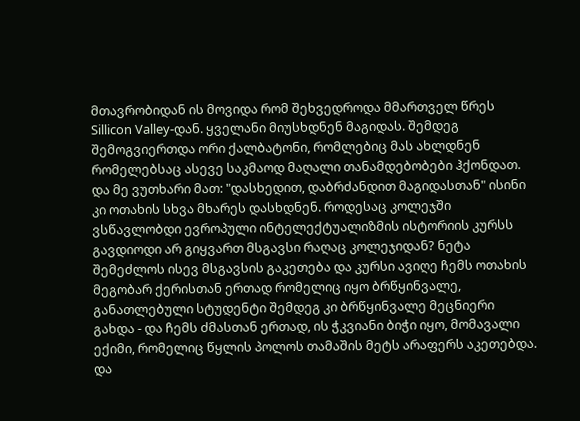მთავრობიდან ის მოვიდა რომ შეხვედროდა მმართველ წრეს Sillicon Valley-დან. ყველანი მიუსხდნენ მაგიდას. შემდეგ შემოგვიერთდა ორი ქალბატონი, რომლებიც მას ახლდნენ რომელებსაც ასევე საკმაოდ მაღალი თანამდებობები ჰქონდათ. და მე ვუთხარი მათ: "დასხედით, დაბრძანდით მაგიდასთან" ისინი კი ოთახის სხვა მხარეს დასხდნენ. როდესაც კოლეჯში ვსწავლობდი ევროპული ინტელექტუალიზმის ისტორიის კურსს გავდიოდი არ გიყვართ მსგავსი რაღაც კოლეჯიდან? ნეტა შემეძლოს ისევ მსგავსის გაკეთება და კურსი ავიღე ჩემს ოთახის მეგობარ ქერისთან ერთად რომელიც იყო ბრწყინვალე, განათლებული სტუდენტი შემდეგ კი ბრწყინვალე მეცნიერი გახდა - და ჩემს ძმასთან ერთად, ის ჭკვიანი ბიჭი იყო, მომავალი ექიმი, რომელიც წყლის პოლოს თამაშის მეტს არაფერს აკეთებდა. და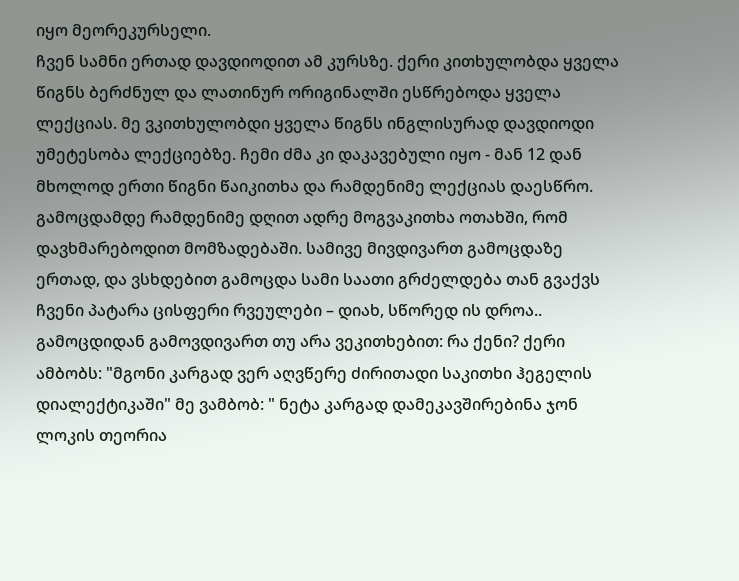იყო მეორეკურსელი.
ჩვენ სამნი ერთად დავდიოდით ამ კურსზე. ქერი კითხულობდა ყველა წიგნს ბერძნულ და ლათინურ ორიგინალში ესწრებოდა ყველა ლექციას. მე ვკითხულობდი ყველა წიგნს ინგლისურად დავდიოდი უმეტესობა ლექციებზე. ჩემი ძმა კი დაკავებული იყო - მან 12 დან მხოლოდ ერთი წიგნი წაიკითხა და რამდენიმე ლექციას დაესწრო. გამოცდამდე რამდენიმე დღით ადრე მოგვაკითხა ოთახში, რომ დავხმარებოდით მომზადებაში. სამივე მივდივართ გამოცდაზე ერთად, და ვსხდებით გამოცდა სამი საათი გრძელდება თან გვაქვს ჩვენი პატარა ცისფერი რვეულები – დიახ, სწორედ ის დროა.. გამოცდიდან გამოვდივართ თუ არა ვეკითხებით: რა ქენი? ქერი ამბობს: "მგონი კარგად ვერ აღვწერე ძირითადი საკითხი ჰეგელის დიალექტიკაში" მე ვამბობ: " ნეტა კარგად დამეკავშირებინა ჯონ ლოკის თეორია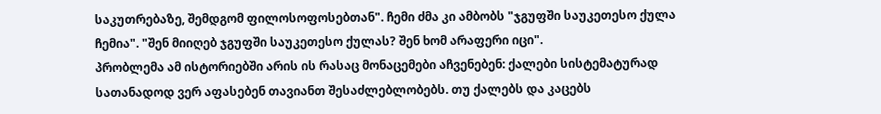საკუთრებაზე, შემდგომ ფილოსოფოსებთან". ჩემი ძმა კი ამბობს "ჯგუფში საუკეთესო ქულა ჩემია". "შენ მიიღებ ჯგუფში საუკეთესო ქულას? შენ ხომ არაფერი იცი".
პრობლემა ამ ისტორიებში არის ის რასაც მონაცემები აჩვენებენ: ქალები სისტემატურად სათანადოდ ვერ აფასებენ თავიანთ შესაძლებლობებს. თუ ქალებს და კაცებს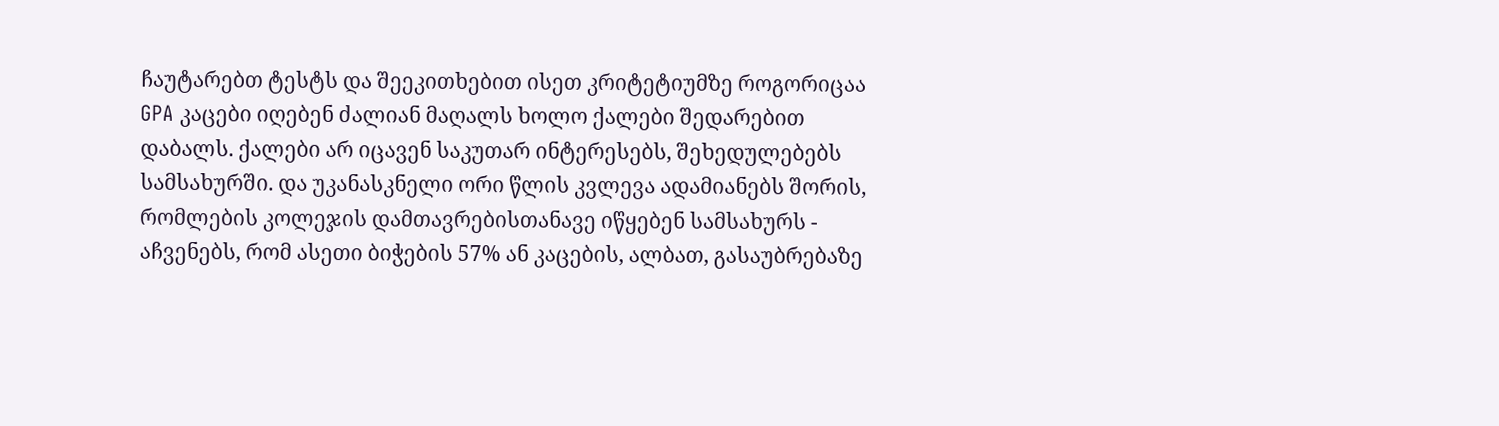ჩაუტარებთ ტესტს და შეეკითხებით ისეთ კრიტეტიუმზე როგორიცაა GPA კაცები იღებენ ძალიან მაღალს ხოლო ქალები შედარებით დაბალს. ქალები არ იცავენ საკუთარ ინტერესებს, შეხედულებებს სამსახურში. და უკანასკნელი ორი წლის კვლევა ადამიანებს შორის, რომლების კოლეჯის დამთავრებისთანავე იწყებენ სამსახურს - აჩვენებს, რომ ასეთი ბიჭების 57% ან კაცების, ალბათ, გასაუბრებაზე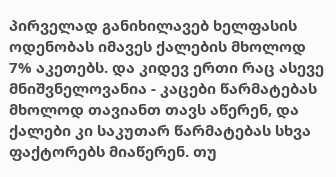პირველად განიხილავებ ხელფასის ოდენობას იმავეს ქალების მხოლოდ 7% აკეთებს. და კიდევ ერთი რაც ასევე მნიშვნელოვანია - კაცები წარმატებას მხოლოდ თავიანთ თავს აწერენ, და ქალები კი საკუთარ წარმატებას სხვა ფაქტორებს მიაწერენ. თუ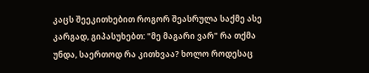კაცს შეეკითხებით როგორ შეასრულა საქმე ასე კარგად, გიპასუხებთ: "მე მაგარი ვარ" რა თქმა უნდა, საერთოდ რა კითხვაა? ხოლო როდესაც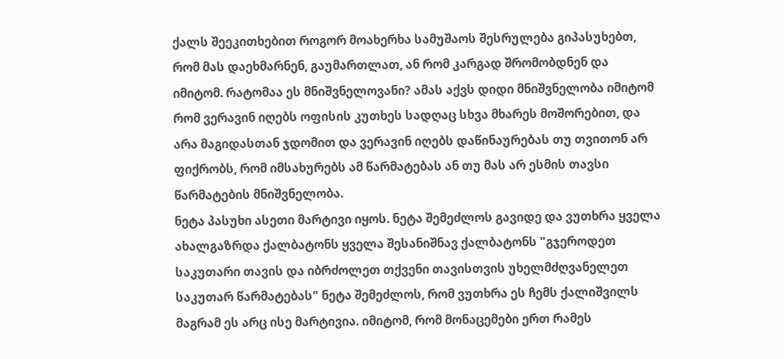ქალს შეეკითხებით როგორ მოახერხა სამუშაოს შესრულება გიპასუხებთ, რომ მას დაეხმარნენ, გაუმართლათ, ან რომ კარგად შრომობდნენ და იმიტომ. რატომაა ეს მნიშვნელოვანი? ამას აქვს დიდი მნიშვნელობა იმიტომ რომ ვერავინ იღებს ოფისის კუთხეს სადღაც სხვა მხარეს მოშორებით, და არა მაგიდასთან ჯდომით და ვერავინ იღებს დაწინაურებას თუ თვითონ არ ფიქრობს, რომ იმსახურებს ამ წარმატებას ან თუ მას არ ესმის თავსი წარმატების მნიშვნელობა.
ნეტა პასუხი ასეთი მარტივი იყოს. ნეტა შემეძლოს გავიდე და ვუთხრა ყველა ახალგაზრდა ქალბატონს ყველა შესანიშნავ ქალბატონს "გჯეროდეთ საკუთარი თავის და იბრძოლეთ თქვენი თავისთვის უხელმძღვანელეთ საკუთარ წარმატებას" ნეტა შემეძლოს, რომ ვუთხრა ეს ჩემს ქალიშვილს მაგრამ ეს არც ისე მარტივია. იმიტომ, რომ მონაცემები ერთ რამეს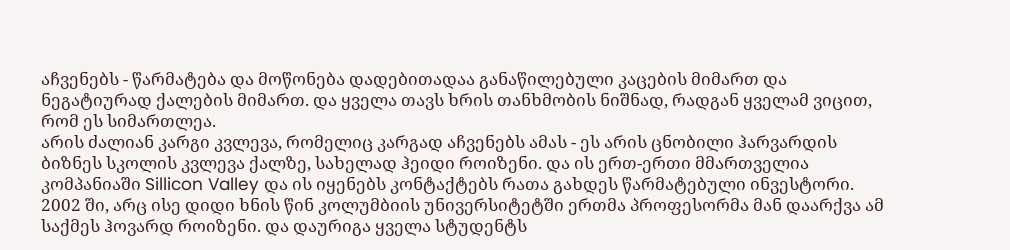აჩვენებს - წარმატება და მოწონება დადებითადაა განაწილებული კაცების მიმართ და ნეგატიურად ქალების მიმართ. და ყველა თავს ხრის თანხმობის ნიშნად, რადგან ყველამ ვიცით, რომ ეს სიმართლეა.
არის ძალიან კარგი კვლევა, რომელიც კარგად აჩვენებს ამას - ეს არის ცნობილი ჰარვარდის ბიზნეს სკოლის კვლევა ქალზე, სახელად ჰეიდი როიზენი. და ის ერთ-ერთი მმართველია კომპანიაში Sillicon Valley და ის იყენებს კონტაქტებს რათა გახდეს წარმატებული ინვესტორი. 2002 ში, არც ისე დიდი ხნის წინ კოლუმბიის უნივერსიტეტში ერთმა პროფესორმა მან დაარქვა ამ საქმეს ჰოვარდ როიზენი. და დაურიგა ყველა სტუდენტს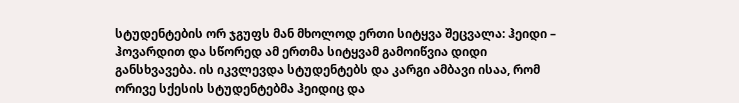სტუდენტების ორ ჯგუფს მან მხოლოდ ერთი სიტყვა შეცვალა: ჰეიდი – ჰოვარდით და სწორედ ამ ერთმა სიტყვამ გამოიწვია დიდი განსხვავება. ის იკვლევდა სტუდენტებს და კარგი ამბავი ისაა, რომ ორივე სქესის სტუდენტებმა ჰეიდიც და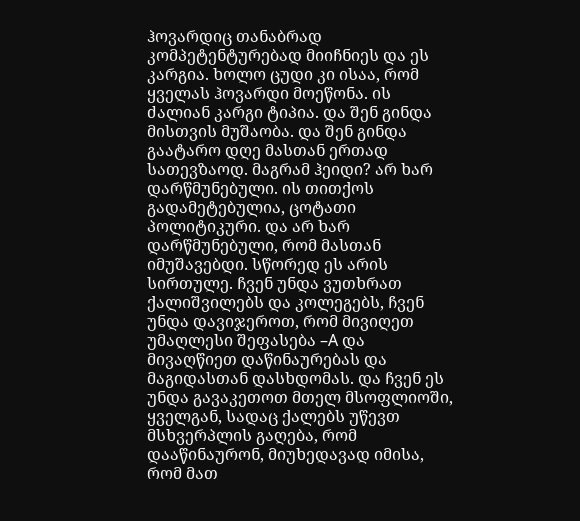ჰოვარდიც თანაბრად კომპეტენტურებად მიიჩნიეს და ეს კარგია. ხოლო ცუდი კი ისაა, რომ ყველას ჰოვარდი მოეწონა. ის ძალიან კარგი ტიპია. და შენ გინდა მისთვის მუშაობა. და შენ გინდა გაატარო დღე მასთან ერთად სათევზაოდ. მაგრამ ჰეიდი? არ ხარ დარწმუნებული. ის თითქოს გადამეტებულია, ცოტათი პოლიტიკური. და არ ხარ დარწმუნებული, რომ მასთან იმუშავებდი. სწორედ ეს არის სირთულე. ჩვენ უნდა ვუთხრათ ქალიშვილებს და კოლეგებს, ჩვენ უნდა დავიჯეროთ, რომ მივიღეთ უმაღლესი შეფასება –A და მივაღწიეთ დაწინაურებას და მაგიდასთან დასხდომას. და ჩვენ ეს უნდა გავაკეთოთ მთელ მსოფლიოში, ყველგან, სადაც ქალებს უწევთ მსხვერპლის გაღება, რომ დააწინაურონ, მიუხედავად იმისა, რომ მათ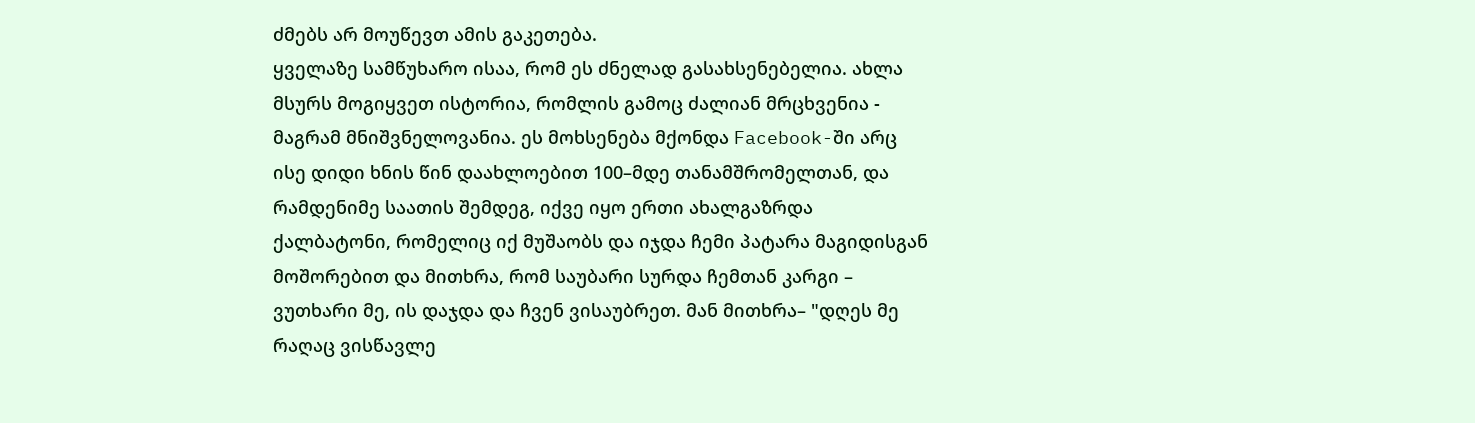ძმებს არ მოუწევთ ამის გაკეთება.
ყველაზე სამწუხარო ისაა, რომ ეს ძნელად გასახსენებელია. ახლა მსურს მოგიყვეთ ისტორია, რომლის გამოც ძალიან მრცხვენია - მაგრამ მნიშვნელოვანია. ეს მოხსენება მქონდა Facebook-ში არც ისე დიდი ხნის წინ დაახლოებით 100–მდე თანამშრომელთან, და რამდენიმე საათის შემდეგ, იქვე იყო ერთი ახალგაზრდა ქალბატონი, რომელიც იქ მუშაობს და იჯდა ჩემი პატარა მაგიდისგან მოშორებით და მითხრა, რომ საუბარი სურდა ჩემთან კარგი – ვუთხარი მე, ის დაჯდა და ჩვენ ვისაუბრეთ. მან მითხრა– "დღეს მე რაღაც ვისწავლე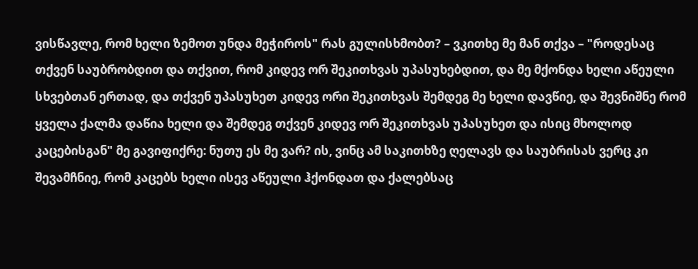ვისწავლე, რომ ხელი ზემოთ უნდა მეჭიროს" რას გულისხმობთ? – ვკითხე მე მან თქვა – "როდესაც თქვენ საუბრობდით და თქვით, რომ კიდევ ორ შეკითხვას უპასუხებდით, და მე მქონდა ხელი აწეული სხვებთან ერთად, და თქვენ უპასუხეთ კიდევ ორი შეკითხვას შემდეგ მე ხელი დავწიე, და შევნიშნე რომ ყველა ქალმა დაწია ხელი და შემდეგ თქვენ კიდევ ორ შეკითხვას უპასუხეთ და ისიც მხოლოდ კაცებისგან" მე გავიფიქრე: ნუთუ ეს მე ვარ? ის, ვინც ამ საკითხზე ღელავს და საუბრისას ვერც კი შევამჩნიე, რომ კაცებს ხელი ისევ აწეული ჰქონდათ და ქალებსაც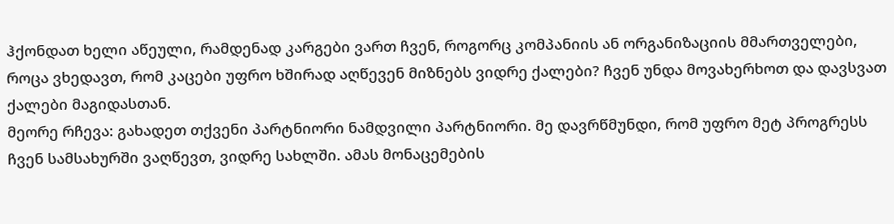ჰქონდათ ხელი აწეული, რამდენად კარგები ვართ ჩვენ, როგორც კომპანიის ან ორგანიზაციის მმართველები, როცა ვხედავთ, რომ კაცები უფრო ხშირად აღწევენ მიზნებს ვიდრე ქალები? ჩვენ უნდა მოვახერხოთ და დავსვათ ქალები მაგიდასთან.
მეორე რჩევა: გახადეთ თქვენი პარტნიორი ნამდვილი პარტნიორი. მე დავრწმუნდი, რომ უფრო მეტ პროგრესს ჩვენ სამსახურში ვაღწევთ, ვიდრე სახლში. ამას მონაცემების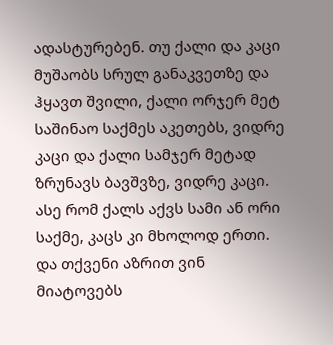ადასტურებენ. თუ ქალი და კაცი მუშაობს სრულ განაკვეთზე და ჰყავთ შვილი, ქალი ორჯერ მეტ საშინაო საქმეს აკეთებს, ვიდრე კაცი და ქალი სამჯერ მეტად ზრუნავს ბავშვზე, ვიდრე კაცი. ასე რომ ქალს აქვს სამი ან ორი საქმე, კაცს კი მხოლოდ ერთი. და თქვენი აზრით ვინ მიატოვებს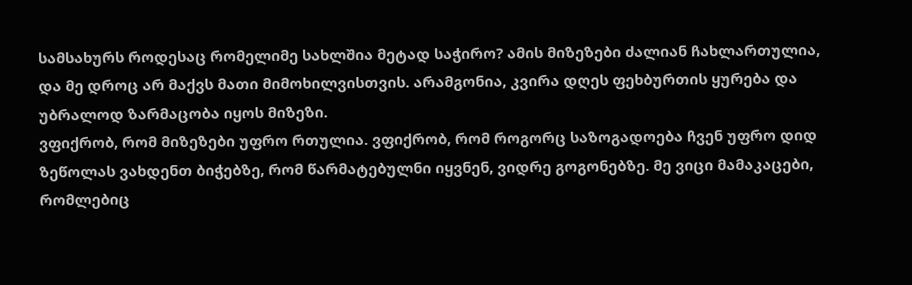სამსახურს როდესაც რომელიმე სახლშია მეტად საჭირო? ამის მიზეზები ძალიან ჩახლართულია, და მე დროც არ მაქვს მათი მიმოხილვისთვის. არამგონია, კვირა დღეს ფეხბურთის ყურება და უბრალოდ ზარმაცობა იყოს მიზეზი.
ვფიქრობ, რომ მიზეზები უფრო რთულია. ვფიქრობ, რომ როგორც საზოგადოება ჩვენ უფრო დიდ ზეწოლას ვახდენთ ბიჭებზე, რომ წარმატებულნი იყვნენ, ვიდრე გოგონებზე. მე ვიცი მამაკაცები, რომლებიც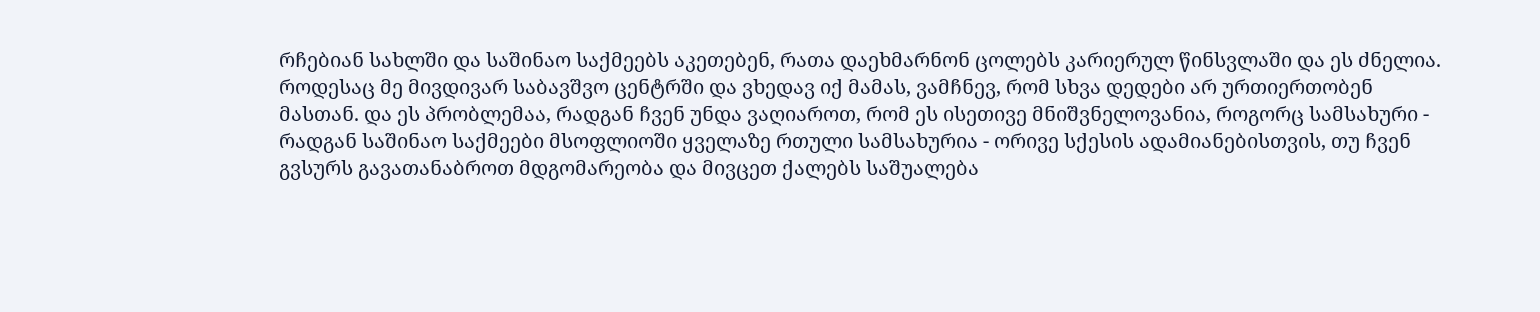რჩებიან სახლში და საშინაო საქმეებს აკეთებენ, რათა დაეხმარნონ ცოლებს კარიერულ წინსვლაში და ეს ძნელია. როდესაც მე მივდივარ საბავშვო ცენტრში და ვხედავ იქ მამას, ვამჩნევ, რომ სხვა დედები არ ურთიერთობენ მასთან. და ეს პრობლემაა, რადგან ჩვენ უნდა ვაღიაროთ, რომ ეს ისეთივე მნიშვნელოვანია, როგორც სამსახური - რადგან საშინაო საქმეები მსოფლიოში ყველაზე რთული სამსახურია - ორივე სქესის ადამიანებისთვის, თუ ჩვენ გვსურს გავათანაბროთ მდგომარეობა და მივცეთ ქალებს საშუალება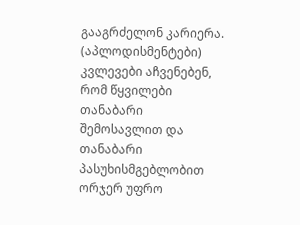გააგრძელონ კარიერა. (აპლოდისმენტები) კვლევები აჩვენებენ, რომ წყვილები თანაბარი შემოსავლით და თანაბარი პასუხისმგებლობით ორჯერ უფრო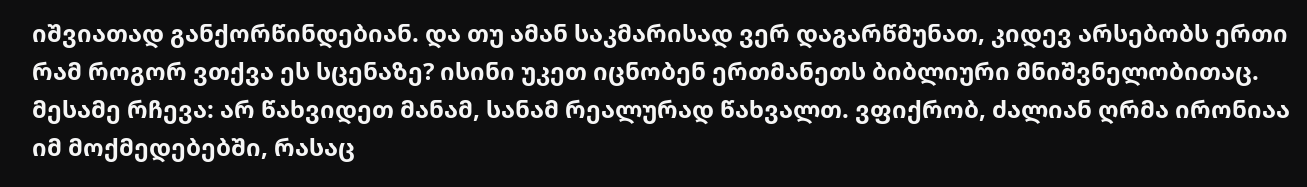იშვიათად განქორწინდებიან. და თუ ამან საკმარისად ვერ დაგარწმუნათ, კიდევ არსებობს ერთი რამ როგორ ვთქვა ეს სცენაზე? ისინი უკეთ იცნობენ ერთმანეთს ბიბლიური მნიშვნელობითაც.
მესამე რჩევა: არ წახვიდეთ მანამ, სანამ რეალურად წახვალთ. ვფიქრობ, ძალიან ღრმა ირონიაა იმ მოქმედებებში, რასაც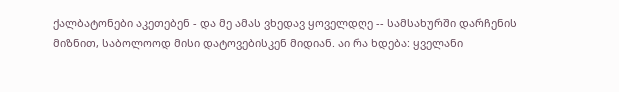ქალბატონები აკეთებენ - და მე ამას ვხედავ ყოველდღე -- სამსახურში დარჩენის მიზნით, საბოლოოდ მისი დატოვებისკენ მიდიან. აი რა ხდება: ყველანი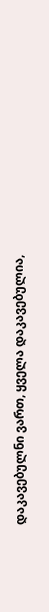დაკავებულნი ვართ, ყველა დაკავებულია,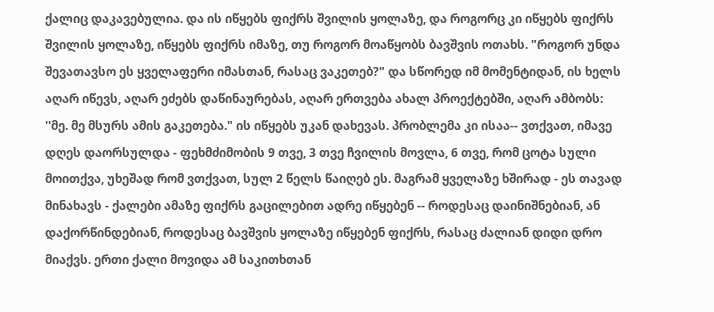ქალიც დაკავებულია. და ის იწყებს ფიქრს შვილის ყოლაზე, და როგორც კი იწყებს ფიქრს შვილის ყოლაზე, იწყებს ფიქრს იმაზე, თუ როგორ მოაწყობს ბავშვის ოთახს. "როგორ უნდა შევათავსო ეს ყველაფერი იმასთან, რასაც ვაკეთებ?" და სწორედ იმ მომენტიდან, ის ხელს აღარ იწევს, აღარ ეძებს დაწინაურებას, აღარ ერთვება ახალ პროექტებში, აღარ ამბობს: ''მე. მე მსურს ამის გაკეთება." ის იწყებს უკან დახევას. პრობლემა კი ისაა-- ვთქვათ, იმავე დღეს დაორსულდა - ფეხმძიმობის 9 თვე, 3 თვე ჩვილის მოვლა, 6 თვე, რომ ცოტა სული მოითქვა, უხეშად რომ ვთქვათ, სულ 2 წელს წაიღებ ეს. მაგრამ ყველაზე ხშირად - ეს თავად მინახავს - ქალები ამაზე ფიქრს გაცილებით ადრე იწყებენ -- როდესაც დაინიშნებიან, ან დაქორწინდებიან, როდესაც ბავშვის ყოლაზე იწყებენ ფიქრს, რასაც ძალიან დიდი დრო მიაქვს. ერთი ქალი მოვიდა ამ საკითხთან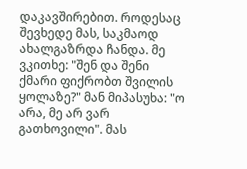დაკავშირებით. როდესაც შევხედე მას, საკმაოდ ახალგაზრდა ჩანდა. მე ვკითხე: "შენ და შენი ქმარი ფიქრობთ შვილის ყოლაზე?" მან მიპასუხა: "ო არა, მე არ ვარ გათხოვილი". მას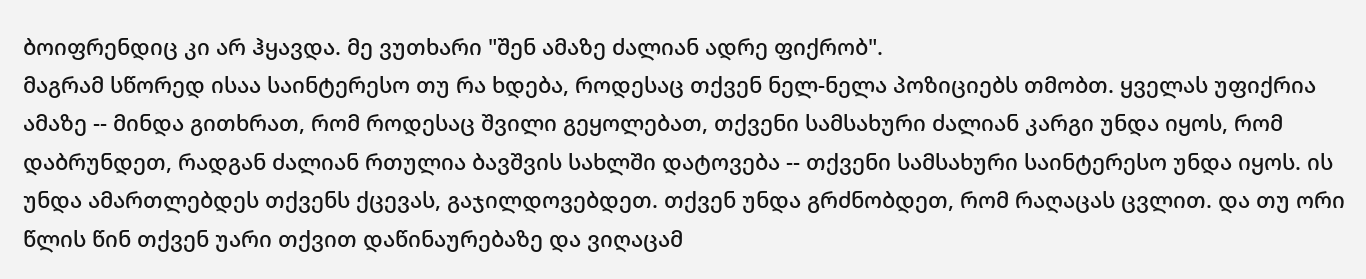ბოიფრენდიც კი არ ჰყავდა. მე ვუთხარი "შენ ამაზე ძალიან ადრე ფიქრობ".
მაგრამ სწორედ ისაა საინტერესო თუ რა ხდება, როდესაც თქვენ ნელ-ნელა პოზიციებს თმობთ. ყველას უფიქრია ამაზე -- მინდა გითხრათ, რომ როდესაც შვილი გეყოლებათ, თქვენი სამსახური ძალიან კარგი უნდა იყოს, რომ დაბრუნდეთ, რადგან ძალიან რთულია ბავშვის სახლში დატოვება -- თქვენი სამსახური საინტერესო უნდა იყოს. ის უნდა ამართლებდეს თქვენს ქცევას, გაჯილდოვებდეთ. თქვენ უნდა გრძნობდეთ, რომ რაღაცას ცვლით. და თუ ორი წლის წინ თქვენ უარი თქვით დაწინაურებაზე და ვიღაცამ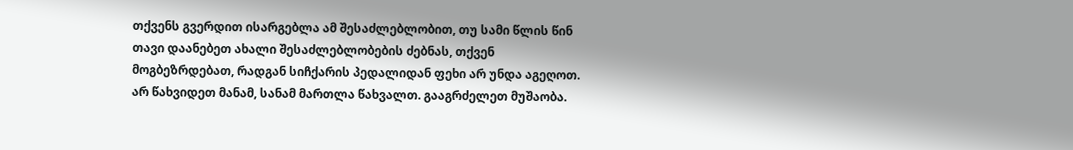თქვენს გვერდით ისარგებლა ამ შესაძლებლობით, თუ სამი წლის წინ თავი დაანებეთ ახალი შესაძლებლობების ძებნას, თქვენ მოგბეზრდებათ, რადგან სიჩქარის პედალიდან ფეხი არ უნდა აგეღოთ. არ წახვიდეთ მანამ, სანამ მართლა წახვალთ. გააგრძელეთ მუშაობა.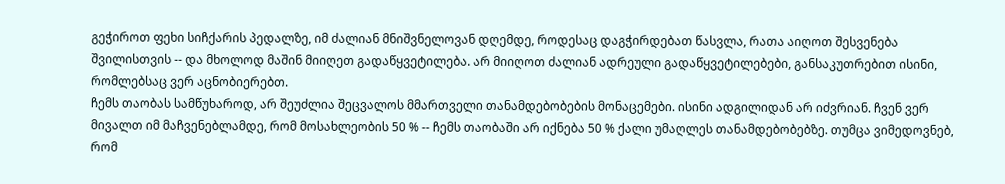გეჭიროთ ფეხი სიჩქარის პედალზე, იმ ძალიან მნიშვნელოვან დღემდე, როდესაც დაგჭირდებათ წასვლა, რათა აიღოთ შესვენება შვილისთვის -- და მხოლოდ მაშინ მიიღეთ გადაწყვეტილება. არ მიიღოთ ძალიან ადრეული გადაწყვეტილებები, განსაკუთრებით ისინი, რომლებსაც ვერ აცნობიერებთ.
ჩემს თაობას სამწუხაროდ, არ შეუძლია შეცვალოს მმართველი თანამდებობების მონაცემები. ისინი ადგილიდან არ იძვრიან. ჩვენ ვერ მივალთ იმ მაჩვენებლამდე, რომ მოსახლეობის 50 % -- ჩემს თაობაში არ იქნება 50 % ქალი უმაღლეს თანამდებობებზე. თუმცა ვიმედოვნებ, რომ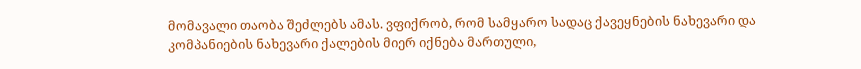მომავალი თაობა შეძლებს ამას. ვფიქრობ, რომ სამყარო სადაც ქავეყნების ნახევარი და კომპანიების ნახევარი ქალების მიერ იქნება მართული,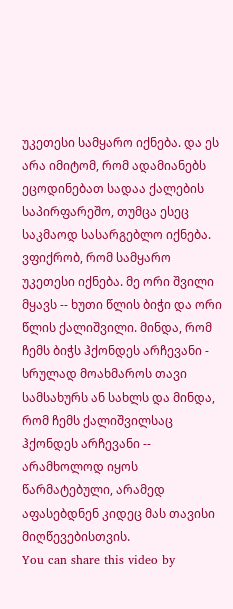უკეთესი სამყარო იქნება. და ეს არა იმიტომ, რომ ადამიანებს ეცოდინებათ სადაა ქალების საპირფარეშო, თუმცა ესეც საკმაოდ სასარგებლო იქნება. ვფიქრობ, რომ სამყარო უკეთესი იქნება. მე ორი შვილი მყავს -- ხუთი წლის ბიჭი და ორი წლის ქალიშვილი. მინდა, რომ ჩემს ბიჭს ჰქონდეს არჩევანი - სრულად მოახმაროს თავი სამსახურს ან სახლს და მინდა, რომ ჩემს ქალიშვილსაც ჰქონდეს არჩევანი -- არამხოლოდ იყოს წარმატებული, არამედ აფასებდნენ კიდეც მას თავისი მიღწევებისთვის.
You can share this video by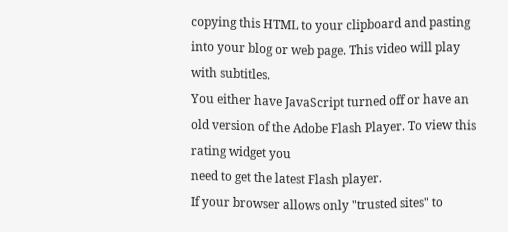copying this HTML to your clipboard and pasting into your blog or web page. This video will play with subtitles.
You either have JavaScript turned off or have an old version of the Adobe Flash Player. To view this rating widget you
need to get the latest Flash player.
If your browser allows only "trusted sites" to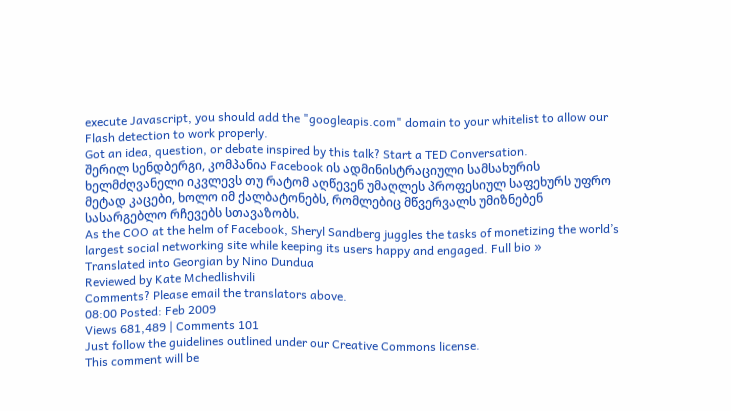execute Javascript, you should add the "googleapis.com" domain to your whitelist to allow our Flash detection to work properly.
Got an idea, question, or debate inspired by this talk? Start a TED Conversation.
შერილ სენდბერგი, კომპანია Facebook ის ადმინისტრაციული სამსახურის ხელმძღვანელი იკვლევს თუ რატომ აღწევენ უმაღლეს პროფესიულ საფეხურს უფრო მეტად კაცები, ხოლო იმ ქალბატონებს, რომლებიც მწვერვალს უმიზნებენ სასარგებლო რჩევებს სთავაზობს.
As the COO at the helm of Facebook, Sheryl Sandberg juggles the tasks of monetizing the world’s largest social networking site while keeping its users happy and engaged. Full bio »
Translated into Georgian by Nino Dundua
Reviewed by Kate Mchedlishvili
Comments? Please email the translators above.
08:00 Posted: Feb 2009
Views 681,489 | Comments 101
Just follow the guidelines outlined under our Creative Commons license.
This comment will be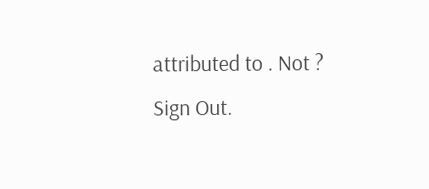attributed to . Not ? Sign Out.